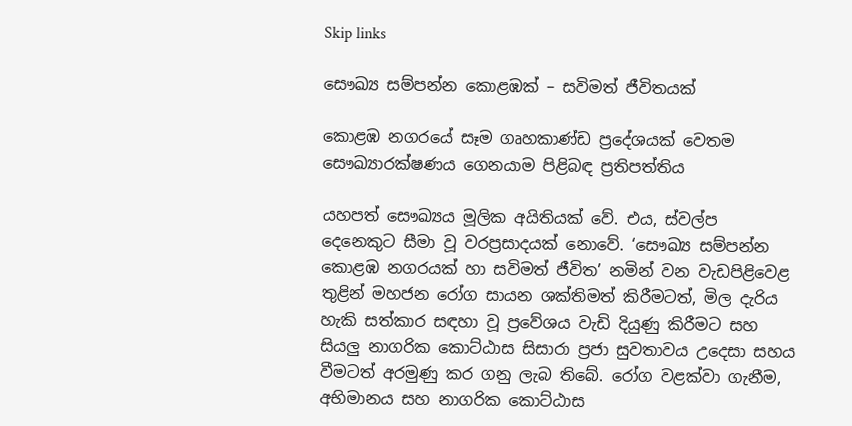Skip links

සෞඛ්‍ය සම්පන්න කොළඹක් – සවිමත් ජීවිතයක්

කොළඹ නගරයේ සෑම ගෘහකාණ්ඩ ප්‍රදේශයක් වෙතම සෞඛ්‍යාරක්ෂණය ගෙනයාම පිළිබඳ ප්‍රතිපත්තිය

යහපත් සෞඛ්‍යය මූලික අයිතියක් වේ. එය, ස්වල්ප දෙනෙකුට සීමා වූ වරප්‍රසාදයක් නොවේ. ‘සෞඛ්‍ය සම්පන්න කොළඹ නගරයක් හා සවිමත් ජීවිත’ නමින් වන වැඩපිළිවෙළ තුළින් මහජන රෝග සායන ශක්තිමත් කිරීමටත්, මිල දැරිය හැකි සත්කාර සඳහා වූ ප්‍රවේශය වැඩි දියුණු කිරීමට සහ සියලු නාගරික කොට්ඨාස සිසාරා ප්‍රජා සුවතාවය උදෙසා සහය වීමටත් අරමුණු කර ගනු ලැබ තිබේ. රෝග වළක්වා ගැනීම, අභිමානය සහ නාගරික කොට්ඨාස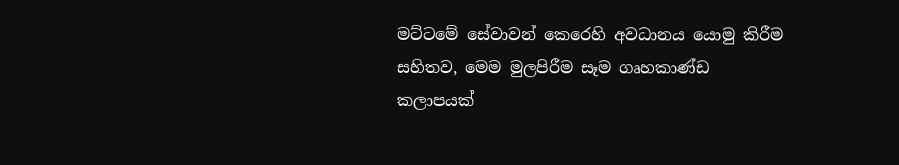මට්ටමේ සේවාවන් කෙරෙහි අවධානය යොමු කිරීම සහිතව, මෙම මුලපිරීම සෑම ගෘහකාණ්ඩ කලාපයක්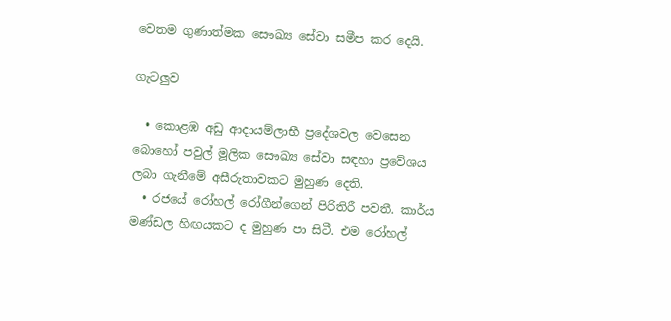වෙතම ගුණාත්මක සෞඛ්‍ය සේවා සමීප කර දෙයි.

ගැටලුව

  • කොළඹ අඩු ආදායම්ලාභී ප්‍රදේශවල වෙසෙන බොහෝ පවුල් මූලික සෞඛ්‍ය සේවා සඳහා ප්‍රවේශය ලබා ගැනීමේ අසීරුතාවකට මුහුණ දෙති.
  • රජයේ රෝහල් රෝගීන්ගෙන් පිරිතිරී පවතී. කාර්ය මණ්ඩල හිඟයකට ද මුහුණ පා සිටී. එම රෝහල්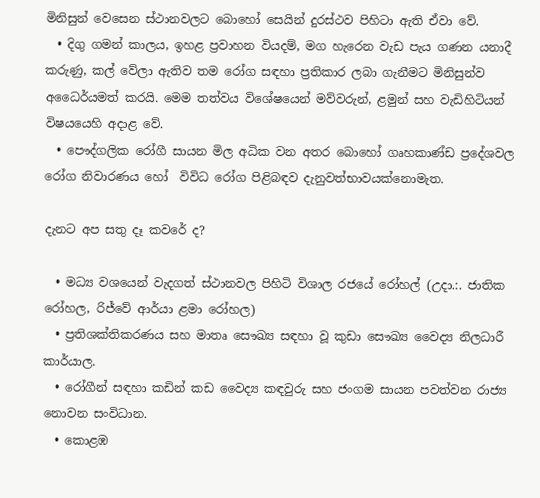මිනිසුන් වෙසෙන ස්ථානවලට බොහෝ සෙයින් දුරස්ථව පිහිටා ඇති ඒවා වේ.
  • දිගු ගමන් කාලය, ඉහළ ප්‍රවාහන වියදම්, මග හැරෙන වැඩ පැය ගණන යනාදී කරුණු, කල් වේලා ඇතිව තම රෝග සඳහා ප්‍රතිකාර ලබා ගැනීමට මිනිසුන්ව අධෛර්යමත් කරයි. මෙම තත්වය විශේෂයෙන් මව්වරුන්, ළමුන් සහ වැඩිහිටියන් විෂයයෙහි අදාළ වේ.
  • පෞද්ගලික රෝගී සායන මිල අධික වන අතර බොහෝ ගෘහකාණ්ඩ ප්‍රදේශවල රෝග නිවාරණය හෝ  විවිධ රෝග පිළිබඳව දැනුවත්භාවයක්නොමැත.

දැනට අප සතු දෑ කවරේ ද?

  • මධ්‍ය වශයෙන් වැදගත් ස්ථානවල පිහිටි විශාල රජයේ රෝහල් (උදා.:. ජාතික රෝහල, රිජ්වේ ආර්යා ළමා රෝහල)
  • ප්‍රතිශක්තිකරණය සහ මාතෘ සෞඛ්‍ය සඳහා වූ කුඩා සෞඛ්‍ය වෛද්‍ය නිලධාරී කාර්යාල.
  • රෝගීන් සඳහා කඩින් කඩ වෛද්‍ය කඳවුරු සහ ජංගම සායන පවත්වන රාජ්‍ය නොවන සංවිධාන.
  • කොළඹ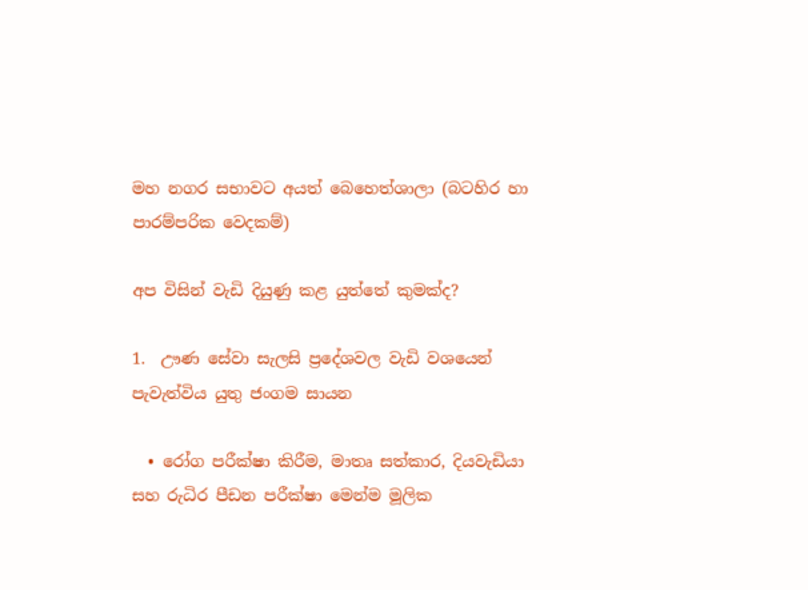මහ නගර සභාවට අයත් බෙහෙත්ශාලා (බටහිර හා පාරම්පරික වෙදකම්)

අප විසින් වැඩි දියුණු කළ යුත්තේ කුමක්ද?

1.  ඌණ සේවා සැලසි ප්‍රදේශවල වැඩි වශයෙන් පැවැත්විය යුතු ජංගම සායන

  • රෝග පරීක්ෂා කිරීම, මාතෘ සත්කාර, දියවැඩියා සහ රුධිර පීඩන පරීක්ෂා මෙන්ම මූලික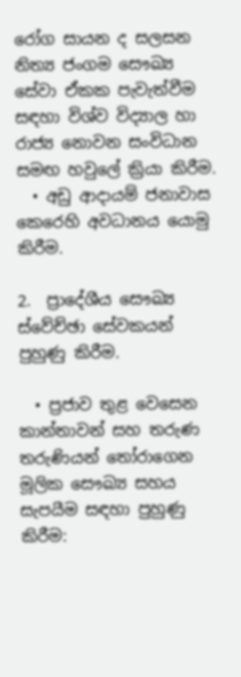රෝග සායන ද සලසන නිත්‍ය ජංගම සෞඛ්‍ය සේවා ඒකක පැවැත්වීම සඳහා විශ්ව විද්‍යාල හා රාජ්‍ය නොවන සංවිධාන සමඟ හවුලේ ක්‍රියා කිරීම.
  • අඩු ආදායම් ජනාවාස කෙරෙහි අවධානය යොමු කිරීම.

2.  ප්‍රාදේශීය සෞඛ්‍ය ස්වේච්ඡා සේවකයන් පුහුණු කිරීම.

  • ප්‍රජාව තුළ වෙසෙන කාන්තාවන් සහ තරුණ තරුණියන් තෝරාගෙන මූලික සෞඛ්‍ය සහය සැපයීම සඳහා පුහුණු කිරීම: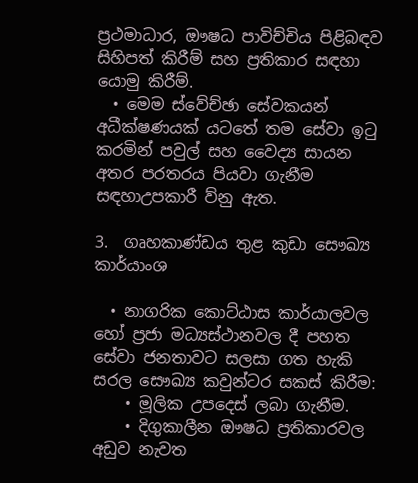ප්‍රථමාධාර, ඖෂධ පාවිච්චිය පිළිබඳව සිහිපත් කිරීම් සහ ප්‍රතිකාර සඳහා යොමු කිරීම්.
  • මෙම ස්වේච්ඡා සේවකයන් අධීක්ෂණයක් යටතේ තම සේවා ඉටු කරමින් පවුල් සහ වෛද්‍ය සායන අතර පරතරය පියවා ගැනීම සඳහාඋපකාරී ව්නු ඇත.

3.  ගෘහකාණ්ඩය තුළ කුඩා සෞඛ්‍ය කාර්යාංශ

  • නාගරික කොට්ඨාස කාර්යාලවල හෝ ප්‍රජා මධ්‍යස්ථානවල දී පහත සේවා ජනතාවට සලසා ගත හැකි  සරල සෞඛ්‍ය කවුන්ටර සකස් කිරීම:
    • මූලික උපදෙස් ලබා ගැනීම.
    • දිගුකාලීන ඖෂධ ප්‍රතිකාරවල අඩුව නැවත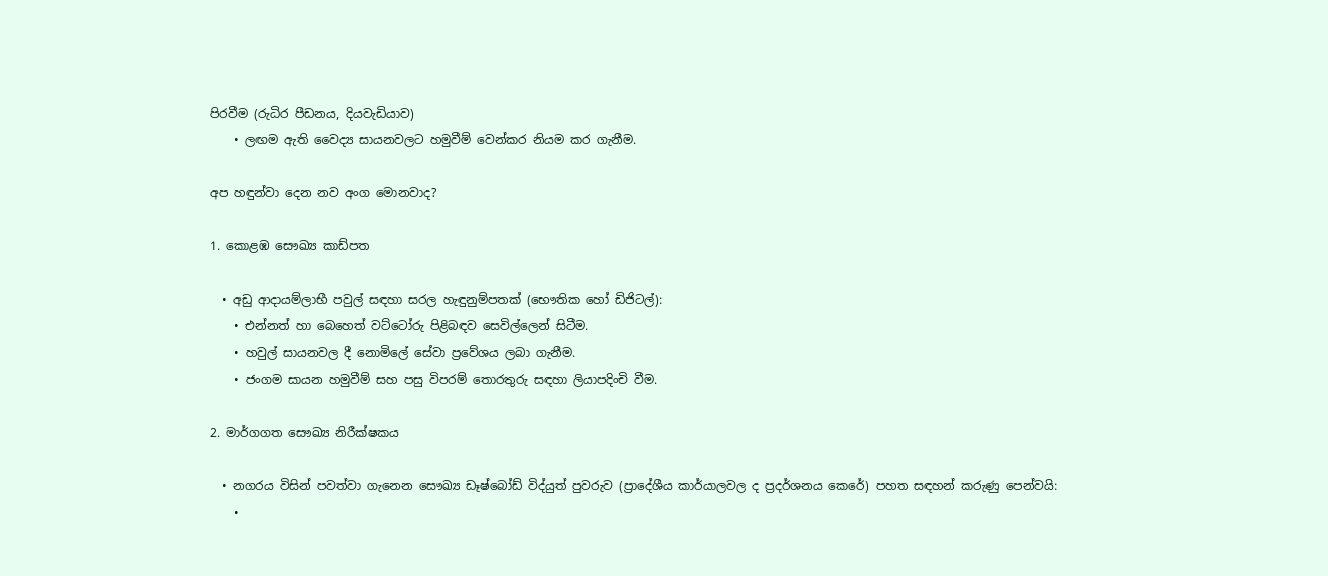පිරවීම (රුධිර පීඩනය, දියවැඩියාව)
    • ලඟම ඇති වෛද්‍ය සායනවලට හමුවීම් වෙන්කර නියම කර ගැනීම.

අප හඳුන්වා දෙන නව අංග මොනවාද?

1. කොළඹ සෞඛ්‍ය කාඩ්පත

  • අඩු ආදායම්ලාභී පවුල් සඳහා සරල හැඳුනුම්පතක් (භෞතික හෝ ඩිජිටල්):
    • එන්නත් හා බෙහෙත් වට්ටෝරු පිළිබඳව සෙවිල්ලෙන් සිටීම.
    • හවුල් සායනවල දී නොමිලේ සේවා ප්‍රවේශය ලබා ගැනීම.
    • ජංගම සායන හමුවීම් සහ පසු විපරම් තොරතුරු සඳහා ලියාපදිංචි වීම.

2. මාර්ගගත සෞඛ්‍ය නිරීක්ෂකය

  • නගරය විසින් පවත්වා ගැනෙන සෞඛ්‍ය ඩෑෂ්බෝඩ් විද්යුත් පුවරුව (ප්‍රාදේශීය කාර්යාලවල ද ප්‍රදර්ශනය කෙරේ) පහත සඳහන් කරුණු පෙන්වයි:
    •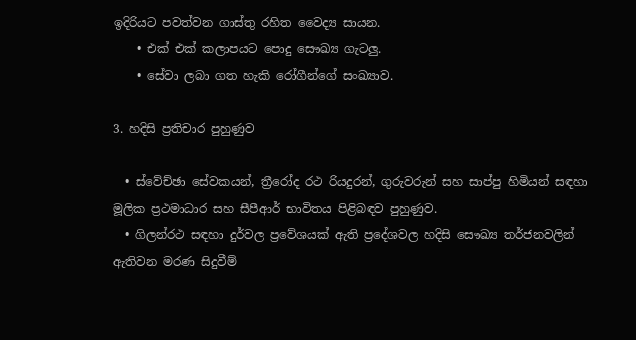ඉදිරියට පවත්වන ගාස්තු රහිත වෛද්‍ය සායන.
    • එක් එක් කලාපයට පොදු සෞඛ්‍ය ගැටලු.
    • සේවා ලබා ගත හැකි රෝගීන්ගේ සංඛ්‍යාව.

3. හදිසි ප්‍රතිචාර පුහුණුව

  • ස්වේච්ඡා සේවකයන්, ත්‍රීරෝද රථ රියදුරන්, ගුරුවරුන් සහ සාප්පු හිමියන් සඳහා මූලික ප්‍රථමාධාර සහ සීපීආර් භාවිතය පිළිබඳව පුහුණුව.
  • ගිලන්රථ සඳහා දුර්වල ප්‍රවේශයක් ඇති ප්‍රදේශවල හදිසි සෞඛ්‍ය තර්ජනවලින් ඇතිවන මරණ සිදුවීම්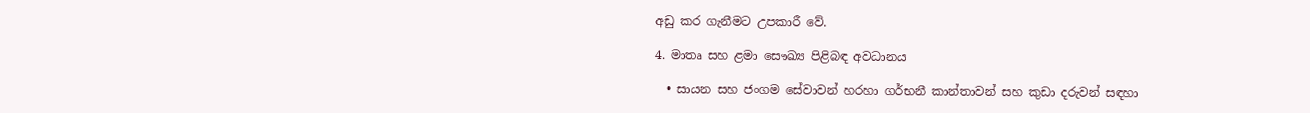අඩු කර ගැනීමට උපකාරී වේ.

4. මාතෘ සහ ළමා සෞඛ්‍ය පිළිබඳ අවධානය

  • සායන සහ ජංගම සේවාවන් හරහා ගර්භනී කාන්තාවන් සහ කුඩා දරුවන් සඳහා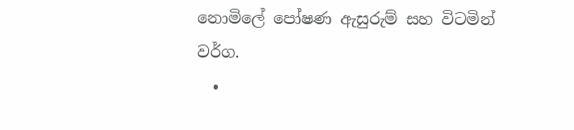නොමිලේ පෝෂණ ඇසුරුම් සහ විටමින් වර්ග.
  •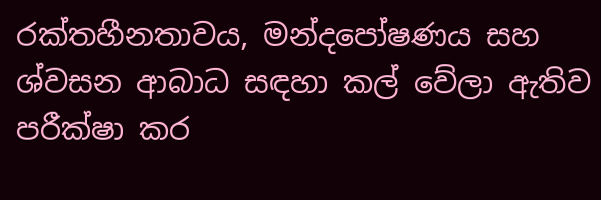රක්තහීනතාවය, මන්දපෝෂණය සහ ශ්වසන ආබාධ සඳහා කල් වේලා ඇතිව පරීක්ෂා කර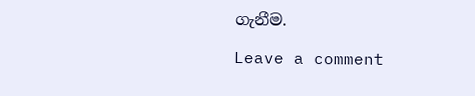ගැනීම.

Leave a comment